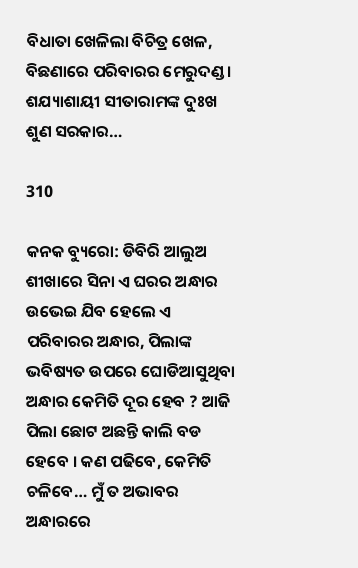ବିଧାତା ଖେଳିଲା ବିଚିତ୍ର ଖେଳ, ବିଛଣାରେ ପରିବାରର ମେରୁଦଣ୍ଡ । ଶଯ୍ୟାଶାୟୀ ସୀତାରାମଙ୍କ ଦୁଃଖ ଶୁଣ ସରକାର…

310

କନକ ବ୍ୟୁରୋ: ଡିବିରି ଆଲୁଅ ଶୀଖାରେ ସିନା ଏ ଘରର ଅନ୍ଧାର ଉଭେଇ ଯିବ ହେଲେ ଏ ପରିବାରର ଅନ୍ଧାର, ପିଲାଙ୍କ ଭବିଷ୍ୟତ ଉପରେ ଘୋଡିଆସୁଥିବା ଅନ୍ଧାର କେମିତି ଦୂର ହେବ ? ଆଜି ପିଲା ଛୋଟ ଅଛନ୍ତି କାଲି ବଡ ହେବେ । କଣ ପଢିବେ, କେମିତି ଚଳିବେ… ମୁଁ ତ ଅଭାବର ଅନ୍ଧାରରେ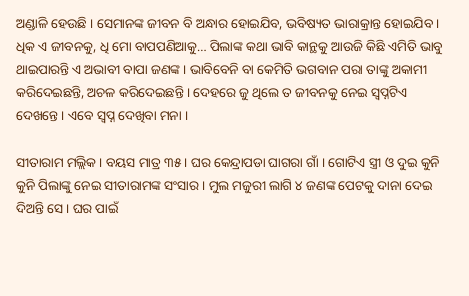ଅଣ୍ଡାଳି ହେଉଛି । ସେମାନଙ୍କ ଜୀବନ ବି ଅନ୍ଧାର ହୋଇଯିବ, ଭବିଷ୍ୟତ ଭାରାକ୍ରାନ୍ତ ହୋଇଯିବ । ଧିକ ଏ ଜୀବନକୁ, ଧି ମୋ ବାପପଣିଆକୁ… ପିଲାଙ୍କ କଥା ଭାବି କାନ୍ଥକୁ ଆଉଜି କିଛି ଏମିତି ଭାବୁ ଥାଇପାରନ୍ତି ଏ ଅଭାବୀ ବାପା ଜଣଙ୍କ । ଭାବିବେନି ବା କେମିତି ଭଗବାନ ପରା ତାଙ୍କୁ ଅକାମୀ କରିଦେଇଛନ୍ତି, ଅଚଳ କରିଦେଇଛନ୍ତି । ଦେହରେ ଜୁ ଥିଲେ ତ ଜୀବନକୁ ନେଇ ସ୍ୱପ୍ନଟିଏ ଦେଖନ୍ତେ । ଏବେ ସ୍ୱପ୍ନ ଦେଖିବା ମନା ।

ସୀତାରାମ ମଲ୍ଲିକ । ବୟସ ମାତ୍ର ୩୫ । ଘର କେନ୍ଦ୍ରାପଡା ଘାଗରା ଗାଁ । ଗୋଟିଏ ସ୍ତ୍ରୀ ଓ ଦୁଇ କୁନି କୁନି ପିଲାଙ୍କୁ ନେଇ ସୀତାରାମଙ୍କ ସଂସାର । ମୁଲ ମଜୁରୀ ଲାଗି ୪ ଜଣଙ୍କ ପେଟକୁ ଦାନା ଦେଇ ଦିଅନ୍ତି ସେ । ଘର ପାଇଁ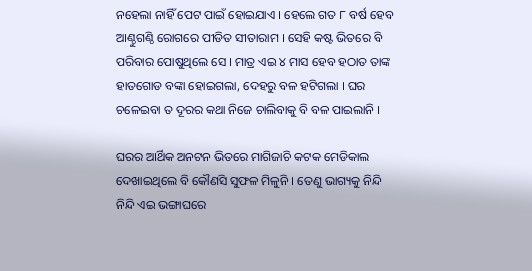ନହେଲା ନାହିଁ ପେଟ ପାଇଁ ହୋଇଯାଏ । ହେଲେ ଗତ ୮ ବର୍ଷ ହେବ ଆଣ୍ଠୁଗଣ୍ଠି ରୋଗରେ ପୀଡିତ ସୀତାରାମ । ସେହି କଷ୍ଟ ଭିତରେ ବି ପରିବାର ପୋଷୁଥିଲେ ସେ । ମାତ୍ର ଏଇ ୪ ମାସ ହେବ ହଠାତ ତାଙ୍କ ହାତଗୋଡ ବଙ୍କା ହୋଇଗଲା, ଦେହରୁ ବଳ ହଟିଗଲା । ଘର ଚଳେଇବା ତ ଦୂରର କଥା ନିଜେ ଚାଲିବାକୁ ବି ବଳ ପାଇଲାନି ।

ଘରର ଆର୍ଥିକ ଅନଟନ ଭିତରେ ମାଗିଜାଚି କଟକ ମେଡିକାଲ ଦେଖାଇଥିଲେ ବି କୌଣସି ସୁଫଳ ମିଳୁନି । ତେଣୁ ଭାଗ୍ୟକୁ ନିନ୍ଦି ନିନ୍ଦି ଏଇ ଭଙ୍ଗାଘରେ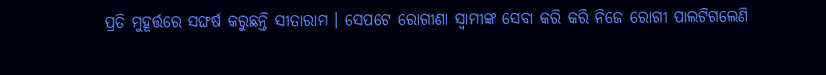ପ୍ରତି ମୁହୂର୍ତ୍ତରେ ସଙ୍ଘର୍ଷ କରୁଛନ୍ତି ସୀତାରାମ । ସେପଟେ ରୋଗୀଣା ସ୍ୱାମୀଙ୍କ ସେବା କରି କରି ନିଜେ ରୋଗୀ ପାଲଟିଗଲେଣି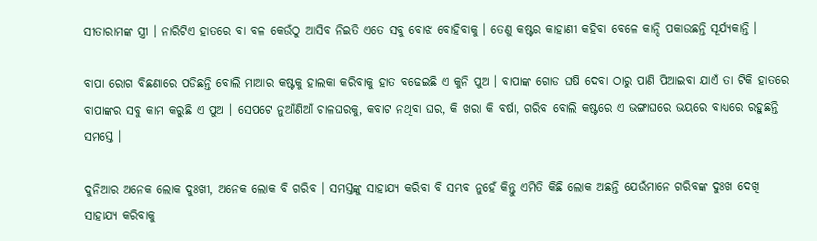ସୀତାରାମଙ୍କ ସ୍ତ୍ରୀ । ନାରିଟିଏ ହାତରେ ବା ବଳ କେଉଁଠୁ ଆସିବ ନିଇତି ଏତେ ସବୁ ବୋଝ ବୋହିବାକୁ । ତେଣୁ କଷ୍ଟର କାହାଣୀ କହିବା ବେଳେ କାନ୍ଦି ପକାଉଛନ୍ତି ସୂର୍ଯ୍ୟକାନ୍ତି ।

ବାପା ରୋଗ ବିଛଣାରେ ପଡିଛନ୍ତି ବୋଲି ମାଆର କଷ୍ଟକୁ ହାଲକା କରିବାକୁ ହାତ ବଢେଇଛି ଏ କୁନି ପୁଅ । ବାପାଙ୍କ ଗୋଡ ଘଷି ଦେବା ଠାରୁ ପାଣି ପିଆଇବା ଯାଏଁ ତା ଟିକି ହାତରେ ବାପାଙ୍କର ସବୁ କାମ କରୁଛି ଏ ପୁଅ । ସେପଟେ ନୁଆଁଣିଆଁ ଚାଳଘରକୁ, କବାଟ ନଥିବା ଘର, କି ଖରା କି ବର୍ଷା, ଗରିବ ବୋଲି କଷ୍ଟରେ ଏ ଭଙ୍ଗାଘରେ ଭୟରେ ବାଧ୍ୟରେ ରହୁଛନ୍ତି ସମସ୍ତେ ।

ଦୁନିଆର ଅନେକ ଲୋକ ଦୁଃଖୀ, ଅନେକ ଲୋକ ବି ଗରିବ । ସମସ୍ତଙ୍କୁ ସାହାଯ୍ୟ କରିବା ବି ସମ୍ଭବ ନୁହେଁ କିନ୍ତୁ ଏମିତି କିଛି ଲୋକ ଅଛନ୍ତି ଯେଉଁମାନେ ଗରିବଙ୍କ ଦୁଃଖ ଦେଖି ସାହାଯ୍ୟ କରିବାକୁ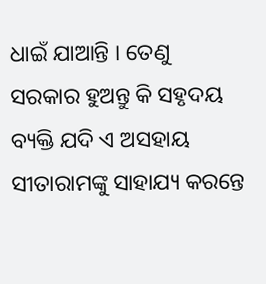ଧାଇଁ ଯାଆନ୍ତି । ତେଣୁ ସରକାର ହୁଅନ୍ତୁ କି ସହୃଦୟ ବ୍ୟକ୍ତି ଯଦି ଏ ଅସହାୟ ସୀତାରାମଙ୍କୁ ସାହାଯ୍ୟ କରନ୍ତେ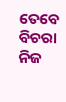ତେବେ ବିଚରା ନିଜ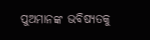ପୁଅମାନଙ୍କ ଭବିଷ୍ୟତକୁ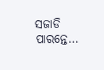ସଜାଡି ପାରନ୍ତେ…